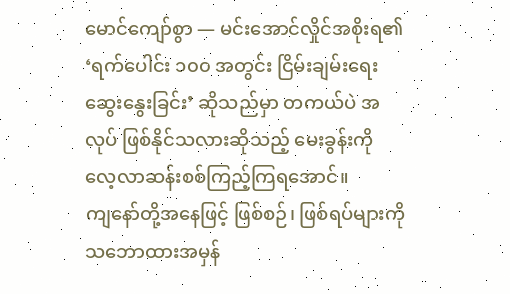မောင်ကျော်စွာ — မင်းအောင်လှိုင်အစိုးရ၏ ‘ရက်ပေါင်း ၁၀၀ အတွင်း ငြိမ်းချမ်းရေးဆွေးနွေးခြင်း’ ဆိုသည်မှာ တကယ်ပဲ အလုပ် ဖြစ်နိုင်သလားဆိုသည့် မေးခွန်းကို လေ့လာဆန်းစစ်ကြည့်ကြရအောင်။
ကျနော်တို့အနေဖြင့် ဖြစ်စဉ်၊ ဖြစ်ရပ်များကို သဘောထားအမှန်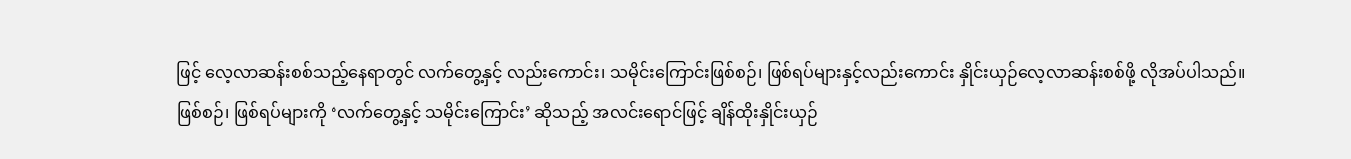ဖြင့် လေ့လာဆန်းစစ်သည့်နေရာတွင် လက်တွေ့နှင့် လည်းကောင်း၊ သမိုင်းကြောင်းဖြစ်စဉ်၊ ဖြစ်ရပ်များနှင့်လည်းကောင်း နှိုင်းယှဉ်လေ့လာဆန်းစစ်ဖို့ လိုအပ်ပါသည်။
ဖြစ်စဉ်၊ ဖြစ်ရပ်များကို ‘လက်တွေ့နှင့် သမိုင်းကြောင်း’ ဆိုသည့် အလင်းရောင်ဖြင့် ချိန်ထိုးနှိုင်းယှဉ်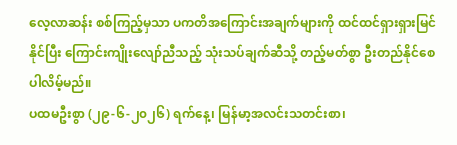လေ့လာဆန်း စစ်ကြည့်မှသာ ပကတိအကြောင်းအချက်များကို ထင်ထင်ရှားရှားမြင်နိုင်ပြီး ကြောင်းကျိုးလျော်ညီသည့် သုံးသပ်ချက်ဆီသို့ တည့်မတ်စွာ ဦးတည်နိုင်စေပါလိမ့်မည်။
ပထမဦးစွာ (၂၉-၆-၂၀၂၆) ရက်နေ့၊ မြန်မာ့အလင်းသတင်းစာ၊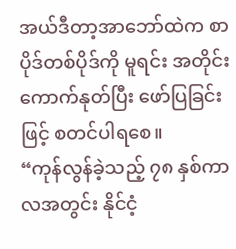အယ်ဒီတာ့အာဘော်ထဲက စာပိုဒ်တစ်ပိုဒ်ကို မူရင်း အတိုင်း ကောက်နုတ်ပြီး ဖော်ပြခြင်းဖြင့် စတင်ပါရစေ။
“ကုန်လွန်ခဲ့သည့် ၇၈ နှစ်ကာလအတွင်း နိုင်ငံ့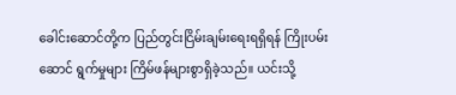ခေါင်းဆောင်တို့က ပြည်တွင်းငြိမ်းချမ်းရေးရရှိရန် ကြိုးပမ်းဆောင် ရွက်မှုများ ကြိမ်ဖန်များစွာရှိခဲ့သည်။ ယင်းသို့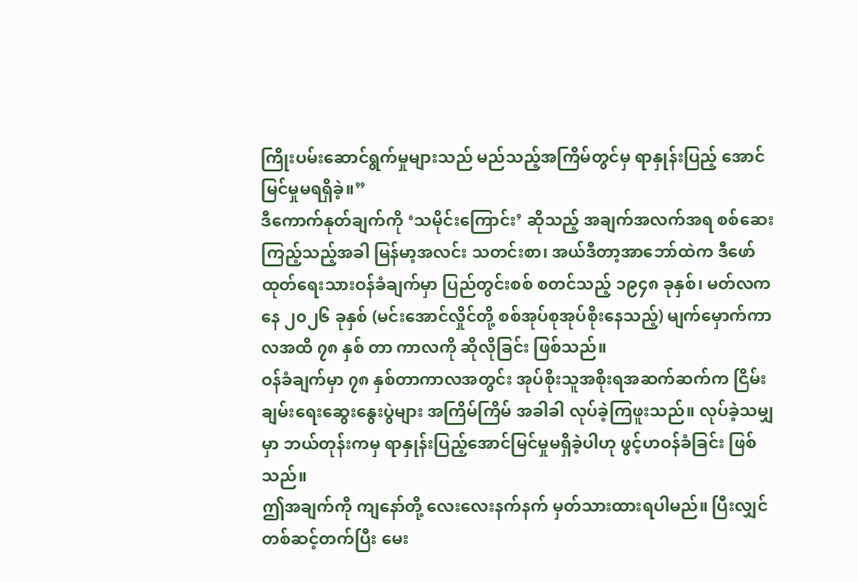ကြိုးပမ်းဆောင်ရွက်မှုများသည် မည်သည့်အကြိမ်တွင်မှ ရာနှုန်းပြည့် အောင်မြင်မှုမရရှိခဲ့။”
ဒီကောက်နုတ်ချက်ကို ‘သမိုင်းကြောင်း’ ဆိုသည့် အချက်အလက်အရ စစ်ဆေးကြည့်သည့်အခါ မြန်မာ့အလင်း သတင်းစာ၊ အယ်ဒီတာ့အာဘော်ထဲက ဒီဖော်ထုတ်ရေးသားဝန်ခံချက်မှာ ပြည်တွင်းစစ် စတင်သည့် ၁၉၄၈ ခုနှစ်၊ မတ်လကနေ ၂၀၂၆ ခုနှစ် (မင်းအောင်လှိုင်တို့ စစ်အုပ်စုအုပ်စိုးနေသည့်) မျက်မှောက်ကာလအထိ ၇၈ နှစ် တာ ကာလကို ဆိုလိုခြင်း ဖြစ်သည်။
ဝန်ခံချက်မှာ ၇၈ နှစ်တာကာလအတွင်း အုပ်စိုးသူအစိုးရအဆက်ဆက်က ငြိမ်းချမ်းရေးဆွေးနွေးပွဲများ အကြိမ်ကြိမ် အခါခါ လုပ်ခဲ့ကြဖူးသည်။ လုပ်ခဲ့သမျှမှာ ဘယ်တုန်းကမှ ရာနှုန်းပြည့်အောင်မြင်မှုမရှိခဲ့ပါဟု ဖွင့်ဟဝန်ခံခြင်း ဖြစ်သည်။
ဤအချက်ကို ကျနော်တို့ လေးလေးနက်နက် မှတ်သားထားရပါမည်။ ပြီးလျှင် တစ်ဆင့်တက်ပြီး မေး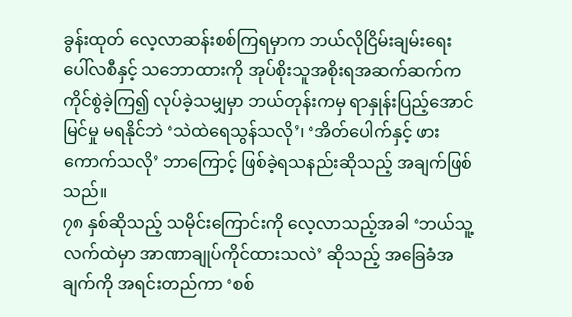ခွန်းထုတ် လေ့လာဆန်းစစ်ကြရမှာက ဘယ်လိုငြိမ်းချမ်းရေးပေါ်လစီနှင့် သဘောထားကို အုပ်စိုးသူအစိုးရအဆက်ဆက်က ကိုင်စွဲခဲ့ကြ၍ လုပ်ခဲ့သမျှမှာ ဘယ်တုန်းကမှ ရာနှုန်းပြည့်အောင်မြင်မှု မရနိုင်ဘဲ ‘သဲထဲရေသွန်သလို’၊ ‘အိတ်ပေါက်နှင့် ဖားကောက်သလို’ ဘာကြောင့် ဖြစ်ခဲ့ရသနည်းဆိုသည့် အချက်ဖြစ်သည်။
၇၈ နှစ်ဆိုသည့် သမိုင်းကြောင်းကို လေ့လာသည့်အခါ ‘ဘယ်သူ့လက်ထဲမှာ အာဏာချုပ်ကိုင်ထားသလဲ’ ဆိုသည့် အခြေခံအချက်ကို အရင်းတည်ကာ ‘စစ်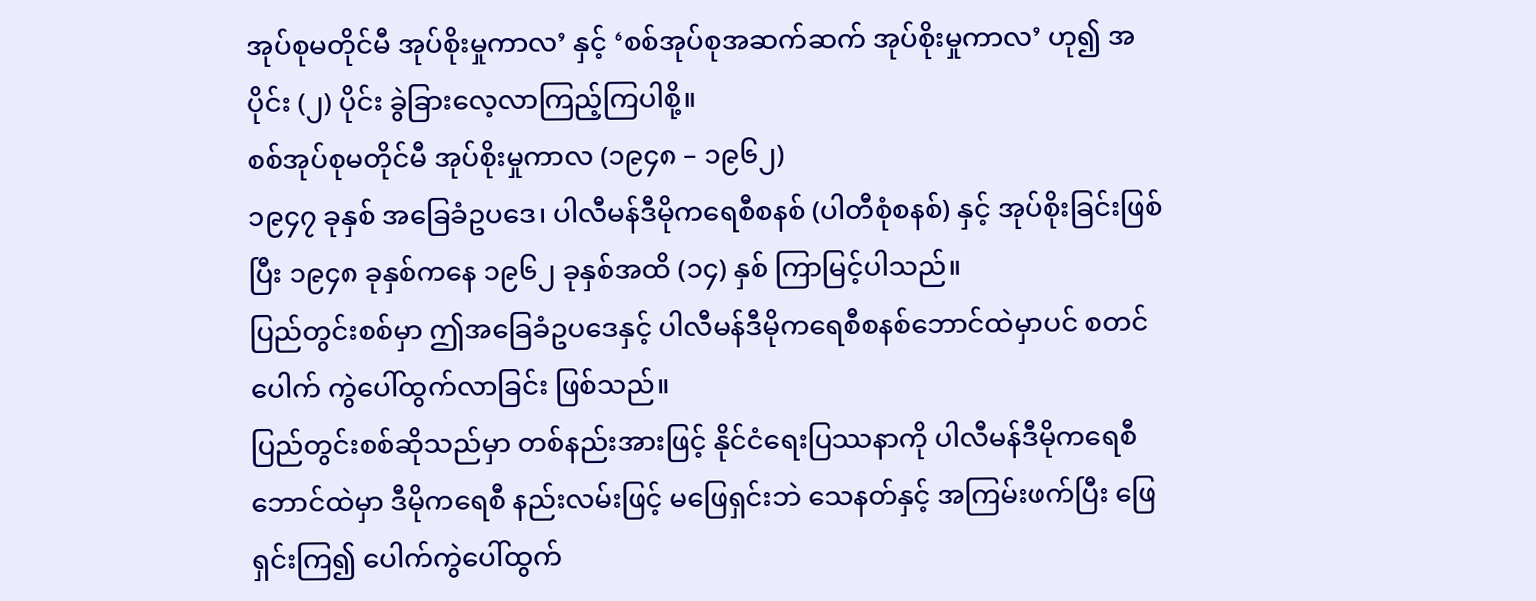အုပ်စုမတိုင်မီ အုပ်စိုးမှုကာလ’ နှင့် ‘စစ်အုပ်စုအဆက်ဆက် အုပ်စိုးမှုကာလ’ ဟု၍ အပိုင်း (၂) ပိုင်း ခွဲခြားလေ့လာကြည့်ကြပါစို့။
စစ်အုပ်စုမတိုင်မီ အုပ်စိုးမှုကာလ (၁၉၄၈ – ၁၉၆၂)
၁၉၄၇ ခုနှစ် အခြေခံဥပဒေ၊ ပါလီမန်ဒီမိုကရေစီစနစ် (ပါတီစုံစနစ်) နှင့် အုပ်စိုးခြင်းဖြစ်ပြီး ၁၉၄၈ ခုနှစ်ကနေ ၁၉၆၂ ခုနှစ်အထိ (၁၄) နှစ် ကြာမြင့်ပါသည်။
ပြည်တွင်းစစ်မှာ ဤအခြေခံဥပဒေနှင့် ပါလီမန်ဒီမိုကရေစီစနစ်ဘောင်ထဲမှာပင် စတင်ပေါက် ကွဲပေါ်ထွက်လာခြင်း ဖြစ်သည်။
ပြည်တွင်းစစ်ဆိုသည်မှာ တစ်နည်းအားဖြင့် နိုင်ငံရေးပြဿနာကို ပါလီမန်ဒီမိုကရေစီဘောင်ထဲမှာ ဒီမိုကရေစီ နည်းလမ်းဖြင့် မဖြေရှင်းဘဲ သေနတ်နှင့် အကြမ်းဖက်ပြီး ဖြေရှင်းကြ၍ ပေါက်ကွဲပေါ်ထွက်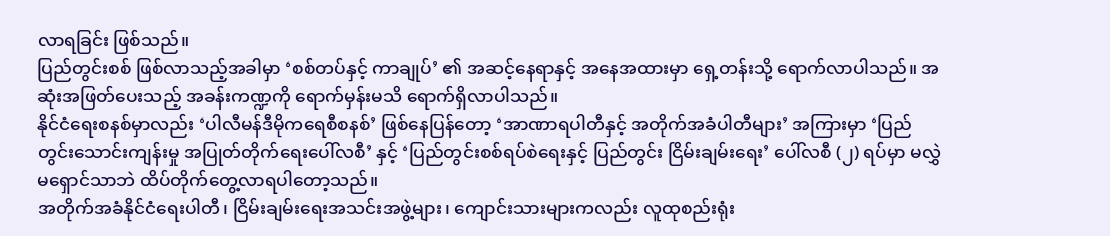လာရခြင်း ဖြစ်သည်။
ပြည်တွင်းစစ် ဖြစ်လာသည့်အခါမှာ ‘စစ်တပ်နှင့် ကာချုပ်’ ၏ အဆင့်နေရာနှင့် အနေအထားမှာ ရှေ့တန်းသို့ ရောက်လာပါသည်။ အဆုံးအဖြတ်ပေးသည့် အခန်းကဏ္ဍကို ရောက်မှန်းမသိ ရောက်ရှိလာပါသည်။
နိုင်ငံရေးစနစ်မှာလည်း ‘ပါလီမန်ဒီမိုကရေစီစနစ်’ ဖြစ်နေပြန်တော့ ‘အာဏာရပါတီနှင့် အတိုက်အခံပါတီများ’ အကြားမှာ ‘ပြည်တွင်းသောင်းကျန်းမှု အပြုတ်တိုက်ရေးပေါ်လစီ’ နှင့် ‘ပြည်တွင်းစစ်ရပ်စဲရေးနှင့် ပြည်တွင်း ငြိမ်းချမ်းရေး’ ပေါ်လစီ (၂) ရပ်မှာ မလွှဲမရှောင်သာဘဲ ထိပ်တိုက်တွေ့လာရပါတော့သည်။
အတိုက်အခံနိုင်ငံရေးပါတီ၊ ငြိမ်းချမ်းရေးအသင်းအဖွဲ့များ၊ ကျောင်းသားများကလည်း လူထုစည်းရုံး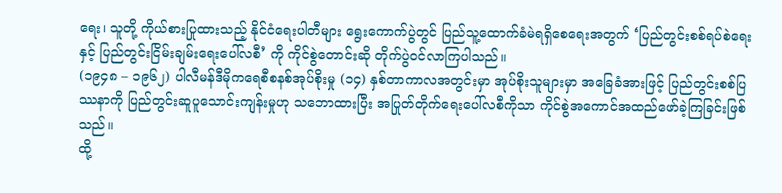ရေး၊ သူတို့ ကိုယ်စားပြုထားသည့် နိုင်ငံရေးပါတီများ ရွေးကောက်ပွဲတွင် ပြည်သူ့ထောက်ခံမဲရရှိစေရေးအတွက် ‘ပြည်တွင်းစစ်ရပ်စဲရေးနှင့် ပြည်တွင်းငြိမ်းချမ်းရေးပေါ်လစီ’ ကို ကိုင်စွဲတောင်းဆို တိုက်ပွဲဝင်လာကြပါသည်။
(၁၉၄၈ – ၁၉၆၂) ပါလီမန်ဒီမိုကရေစီစနစ်အုပ်စိုးမှု (၁၄) နှစ်တာကာလအတွင်းမှာ အုပ်စိုးသူများမှာ အခြေခံအားဖြင့် ပြည်တွင်းစစ်ပြဿနာကို ပြည်တွင်းဆူပူသောင်းကျန်းမှုဟု သဘောထားပြီး အပြုတ်တိုက်ရေးပေါ်လစီကိုသာ ကိုင်စွဲအကောင်အထည်ဖော်ခဲ့ကြခြင်းဖြစ်သည်။
ထို့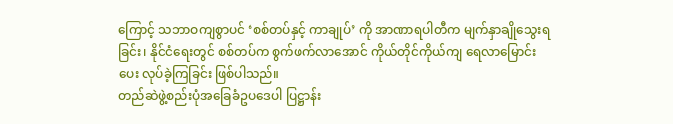ကြောင့် သဘာဝကျစွာပင် ‘စစ်တပ်နှင့် ကာချုပ်’ ကို အာဏာရပါတီက မျက်နှာချိုသွေးရခြင်း၊ နိုင်ငံရေးတွင် စစ်တပ်က စွက်ဖက်လာအောင် ကိုယ်တိုင်ကိုယ်ကျ ရေလာမြောင်းပေး လုပ်ခဲ့ကြခြင်း ဖြစ်ပါသည်။
တည်ဆဲဖွဲ့စည်းပုံအခြေခံဥပဒေပါ ပြဋ္ဌာန်း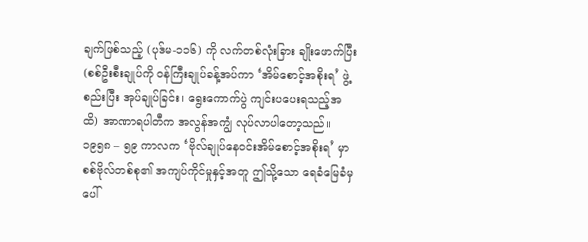ချက်ဖြစ်သည့် (ပုဒ်မ-၁၁၆) ကို လက်တစ်လုံးခြား ချိုးဖောက်ပြီး (စစ်ဦးစီးချုပ်ကို ဝန်ကြီးချုပ်ခန့်အပ်ကာ ‘အိမ်စောင့်အစိုးရ’ ဖွဲ့စည်းပြီး အုပ်ချုပ်ခြင်း၊ ရွေးကောက်ပွဲ ကျင်းပပေးရသည့်အထိ) အာဏာရပါတီက အလွန်အကျွံ လုပ်လာပါတော့သည်။
၁၉၅၈ – ၅၉ ကာလက ‘ဗိုလ်ချုပ်နေဝင်းအိမ်စောင့်အစိုးရ’ မှာ စစ်ဗိုလ်တစ်စု၏ အကျပ်ကိုင်မှုနှင့်အတူ ဤသို့သော ရေခံမြေခံမှ ပေါ်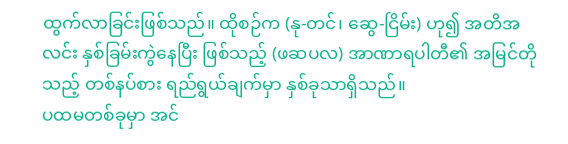ထွက်လာခြင်းဖြစ်သည်။ ထိုစဉ်က (နု-တင်၊ ဆွေ-ငြိမ်း) ဟု၍ အတိအလင်း နှစ်ခြမ်းကွဲနေပြီး ဖြစ်သည့် (ဖဆပလ) အာဏာရပါတီ၏ အမြင်တိုသည့် တစ်နပ်စား ရည်ရွယ်ချက်မှာ နှစ်ခုသာရှိသည်။
ပထမတစ်ခုမှာ အင်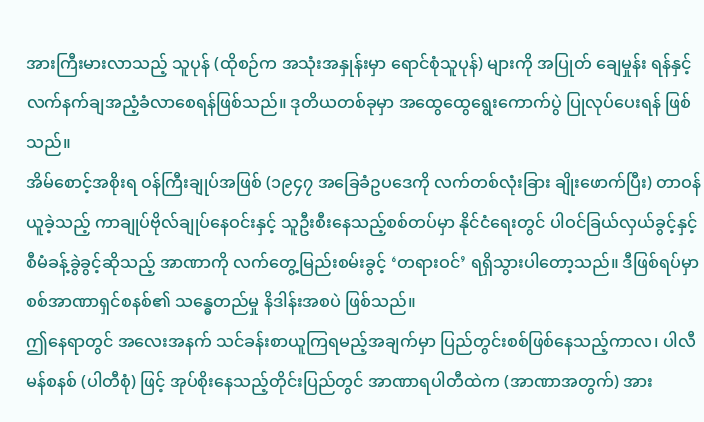အားကြီးမားလာသည့် သူပုန် (ထိုစဉ်က အသုံးအနှုန်းမှာ ရောင်စုံသူပုန်) များကို အပြုတ် ချေမှုန်း ရန်နှင့် လက်နက်ချအညံ့ခံလာစေရန်ဖြစ်သည်။ ဒုတိယတစ်ခုမှာ အထွေထွေရွေးကောက်ပွဲ ပြုလုပ်ပေးရန် ဖြစ်သည်။
အိမ်စောင့်အစိုးရ ဝန်ကြီးချုပ်အဖြစ် (၁၉၄၇ အခြေခံဥပဒေကို လက်တစ်လုံးခြား ချိုးဖောက်ပြီး) တာဝန်ယူခဲ့သည့် ကာချုပ်ဗိုလ်ချုပ်နေဝင်းနှင့် သူဦးစီးနေသည့်စစ်တပ်မှာ နိုင်ငံရေးတွင် ပါဝင်ခြယ်လှယ်ခွင့်နှင့် စီမံခန့်ခွဲခွင့်ဆိုသည့် အာဏာကို လက်တွေ့မြည်းစမ်းခွင့် ‘တရားဝင်’ ရရှိသွားပါတော့သည်။ ဒီဖြစ်ရပ်မှာ စစ်အာဏာရှင်စနစ်၏ သန္ဓေတည်မှု နိဒါန်းအစပဲ ဖြစ်သည်။
ဤနေရာတွင် အလေးအနက် သင်ခန်းစာယူကြရမည့်အချက်မှာ ပြည်တွင်းစစ်ဖြစ်နေသည့်ကာလ၊ ပါလီမန်စနစ် (ပါတီစုံ) ဖြင့် အုပ်စိုးနေသည့်တိုင်းပြည်တွင် အာဏာရပါတီထဲက (အာဏာအတွက်) အား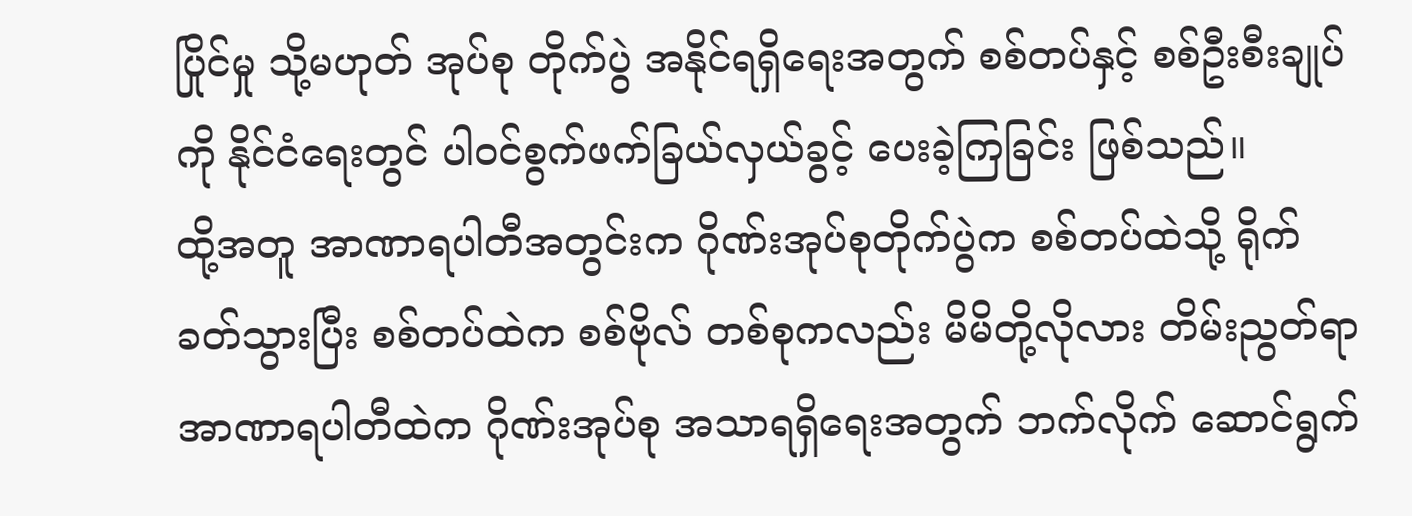ပြိုင်မှု သို့မဟုတ် အုပ်စု တိုက်ပွဲ အနိုင်ရရှိရေးအတွက် စစ်တပ်နှင့် စစ်ဦးစီးချုပ်ကို နိုင်ငံရေးတွင် ပါဝင်စွက်ဖက်ခြယ်လှယ်ခွင့် ပေးခဲ့ကြခြင်း ဖြစ်သည်။
ထို့အတူ အာဏာရပါတီအတွင်းက ဂိုဏ်းအုပ်စုတိုက်ပွဲက စစ်တပ်ထဲသို့ ရိုက်ခတ်သွားပြီး စစ်တပ်ထဲက စစ်ဗိုလ် တစ်စုကလည်း မိမိတို့လိုလား တိမ်းညွတ်ရာ အာဏာရပါတီထဲက ဂိုဏ်းအုပ်စု အသာရရှိရေးအတွက် ဘက်လိုက် ဆောင်ရွက်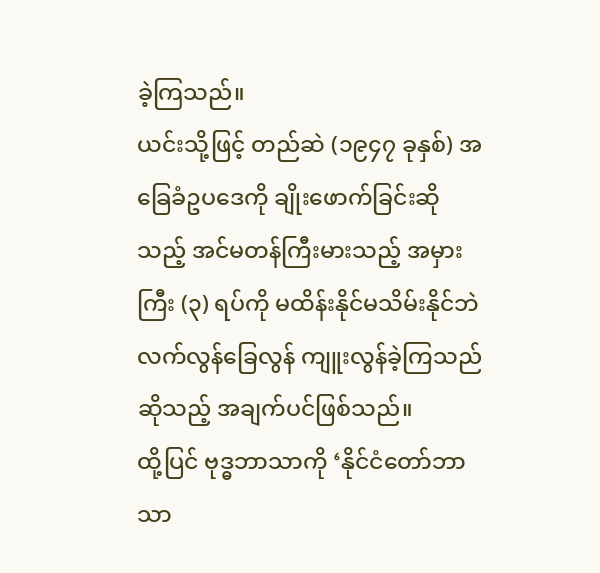ခဲ့ကြသည်။
ယင်းသို့ဖြင့် တည်ဆဲ (၁၉၄၇ ခုနှစ်) အခြေခံဥပဒေကို ချိုးဖောက်ခြင်းဆိုသည့် အင်မတန်ကြီးမားသည့် အမှားကြီး (၃) ရပ်ကို မထိန်းနိုင်မသိမ်းနိုင်ဘဲ လက်လွန်ခြေလွန် ကျူးလွန်ခဲ့ကြသည်ဆိုသည့် အချက်ပင်ဖြစ်သည်။
ထို့ပြင် ဗုဒ္ဓဘာသာကို ‘နိုင်ငံတော်ဘာသာ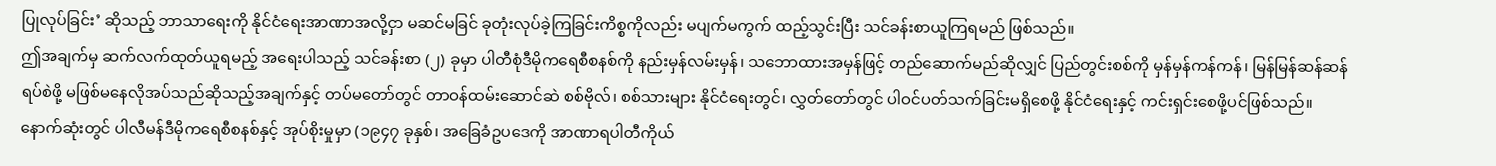ပြုလုပ်ခြင်း’ ဆိုသည့် ဘာသာရေးကို နိုင်ငံရေးအာဏာအလို့ငှာ မဆင်မခြင် ခုတုံးလုပ်ခဲ့ကြခြင်းကိစ္စကိုလည်း မပျက်မကွက် ထည့်သွင်းပြီး သင်ခန်းစာယူကြရမည် ဖြစ်သည်။
ဤအချက်မှ ဆက်လက်ထုတ်ယူရမည့် အရေးပါသည့် သင်ခန်းစာ (၂) ခုမှာ ပါတီစုံဒီမိုကရေစီစနစ်ကို နည်းမှန်လမ်းမှန်၊ သဘောထားအမှန်ဖြင့် တည်ဆောက်မည်ဆိုလျှင် ပြည်တွင်းစစ်ကို မှန်မှန်ကန်ကန်၊ မြန်မြန်ဆန်ဆန် ရပ်စဲဖို့ မဖြစ်မနေလိုအပ်သည်ဆိုသည့်အချက်နှင့် တပ်မတော်တွင် တာဝန်ထမ်းဆောင်ဆဲ စစ်ဗိုလ်၊ စစ်သားများ နိုင်ငံရေးတွင်၊ လွှတ်တော်တွင် ပါဝင်ပတ်သက်ခြင်းမရှိစေဖို့ နိုင်ငံရေးနှင့် ကင်းရှင်းစေဖို့ပင်ဖြစ်သည်။
နောက်ဆုံးတွင် ပါလီမန်ဒီမိုကရေစီစနစ်နှင့် အုပ်စိုးမှုမှာ (၁၉၄၇ ခုနှစ်၊ အခြေခံဥပဒေကို အာဏာရပါတီကိုယ်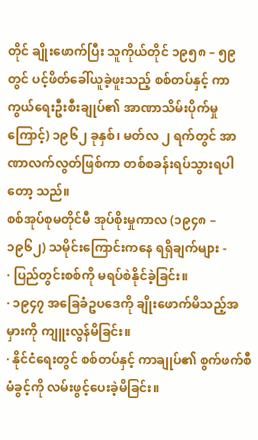တိုင် ချိုးဖောက်ပြီး သူကိုယ်တိုင် ၁၉၅၈ – ၅၉ တွင် ပင့်ဖိတ်ခေါ်ယူခဲ့ဖူးသည့် စစ်တပ်နှင့် ကာကွယ်ရေးဦးစီးချုပ်၏ အာဏာသိမ်းပိုက်မှုကြောင့်) ၁၉၆၂ ခုနှစ်၊ မတ်လ ၂ ရက်တွင် အာဏာလက်လွတ်ဖြစ်ကာ တစ်စခန်းရပ်သွားရပါတော့ သည်။
စစ်အုပ်စုမတိုင်မီ အုပ်စိုးမှုကာလ (၁၉၄၈ – ၁၉၆၂) သမိုင်းကြောင်းကနေ ရရှိချက်များ -
· ပြည်တွင်းစစ်ကို မရပ်စဲနိုင်ခဲ့ခြင်း။
· ၁၉၄၇ အခြေခံဥပဒေကို ချိုးဖောက်မိသည့်အမှားကို ကျူးလွန်မိခြင်း။
· နိုင်ငံရေးတွင် စစ်တပ်နှင့် ကာချုပ်၏ စွက်ဖက်စီမံခွင့်ကို လမ်းဖွင့်ပေးခဲ့မိခြင်း။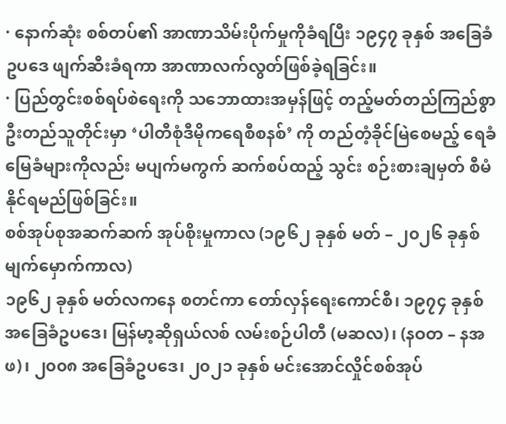· နောက်ဆုံး စစ်တပ်၏ အာဏာသိမ်းပိုက်မှုကိုခံရပြီး ၁၉၄၇ ခုနှစ် အခြေခံဥပဒေ ဖျက်ဆီးခံရကာ အာဏာလက်လွတ်ဖြစ်ခဲ့ရခြင်း။
· ပြည်တွင်းစစ်ရပ်စဲရေးကို သဘောထားအမှန်ဖြင့် တည့်မတ်တည်ကြည်စွာ ဦးတည်သူတိုင်းမှာ ‘ပါတီစုံဒီမိုကရေစီစနစ်’ ကို တည်တံ့ခိုင်မြဲစေမည့် ရေခံမြေခံများကိုလည်း မပျက်မကွက် ဆက်စပ်ထည့် သွင်း စဉ်းစားချမှတ် စီမံနိုင်ရမည်ဖြစ်ခြင်း။
စစ်အုပ်စုအဆက်ဆက် အုပ်စိုးမှုကာလ (၁၉၆၂ ခုနှစ် မတ် – ၂၀၂၆ ခုနှစ် မျက်မှောက်ကာလ)
၁၉၆၂ ခုနှစ် မတ်လကနေ စတင်ကာ တော်လှန်ရေးကောင်စီ၊ ၁၉၇၄ ခုနှစ် အခြေခံဥပဒေ၊ မြန်မာ့ဆိုရှယ်လစ် လမ်းစဉ်ပါတီ (မဆလ)၊ (နဝတ – နအဖ)၊ ၂၀၀၈ အခြေခံဥပဒေ၊ ၂၀၂၁ ခုနှစ် မင်းအောင်လှိုင်စစ်အုပ်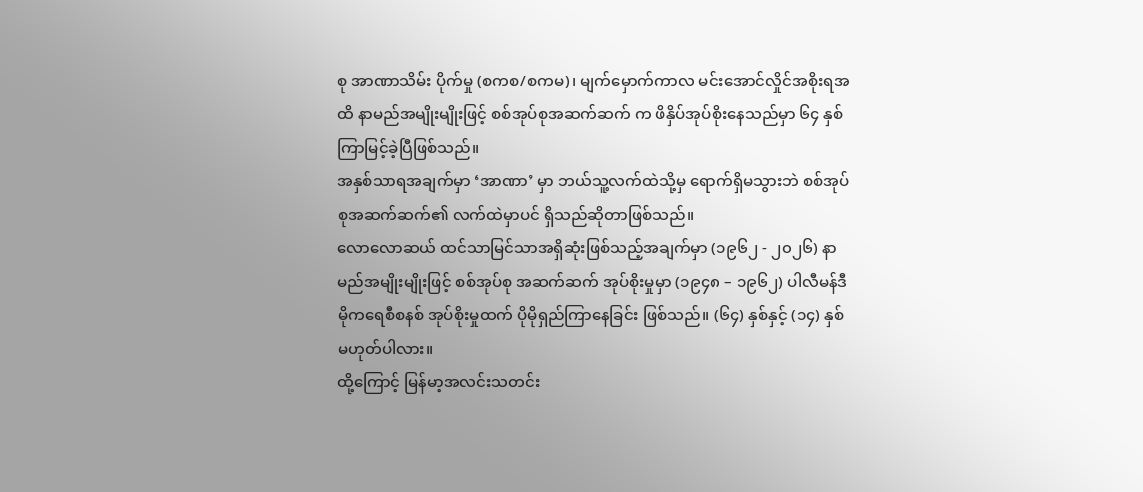စု အာဏာသိမ်း ပိုက်မှု (စကစ/စကမ)၊ မျက်မှောက်ကာလ မင်းအောင်လှိုင်အစိုးရအထိ နာမည်အမျိုးမျိုးဖြင့် စစ်အုပ်စုအဆက်ဆက် က ဖိနှိပ်အုပ်စိုးနေသည်မှာ ၆၄ နှစ် ကြာမြင့်ခဲ့ပြီဖြစ်သည်။
အနှစ်သာရအချက်မှာ ‘အာဏာ’ မှာ ဘယ်သူ့လက်ထဲသို့မှ ရောက်ရှိမသွားဘဲ စစ်အုပ်စုအဆက်ဆက်၏ လက်ထဲမှာပင် ရှိသည်ဆိုတာဖြစ်သည်။
လောလောဆယ် ထင်သာမြင်သာအရှိဆုံးဖြစ်သည့်အချက်မှာ (၁၉၆၂ - ၂၀၂၆) နာမည်အမျိုးမျိုးဖြင့် စစ်အုပ်စု အဆက်ဆက် အုပ်စိုးမှုမှာ (၁၉၄၈ – ၁၉၆၂) ပါလီမန်ဒီမိုကရေစီစနစ် အုပ်စိုးမှုထက် ပိုမိုရှည်ကြာနေခြင်း ဖြစ်သည်။ (၆၄) နှစ်နှင့် (၁၄) နှစ် မဟုတ်ပါလား။
ထို့ကြောင့် မြန်မာ့အလင်းသတင်း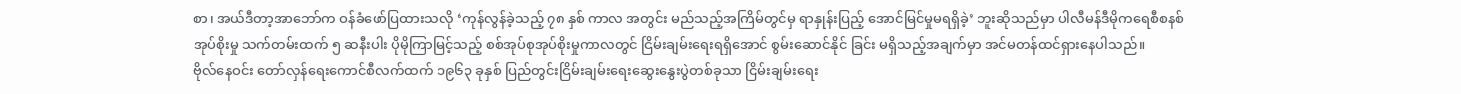စာ၊ အယ်ဒီတာ့အာဘော်က ဝန်ခံဖော်ပြထားသလို ‘ကုန်လွန်ခဲ့သည့် ၇၈ နှစ် ကာလ အတွင်း မည်သည့်အကြိမ်တွင်မှ ရာနှုန်းပြည့် အောင်မြင်မှုမရရှိခဲ့’ ဘူးဆိုသည်မှာ ပါလီမန်ဒီမိုကရေစီစနစ် အုပ်စိုးမှု သက်တမ်းထက် ၅ ဆနီးပါး ပိုမိုကြာမြင့်သည့် စစ်အုပ်စုအုပ်စိုးမှုကာလတွင် ငြိမ်းချမ်းရေးရရှိအောင် စွမ်းဆောင်နိုင် ခြင်း မရှိသည့်အချက်မှာ အင်မတန်ထင်ရှားနေပါသည်။
ဗိုလ်နေဝင်း တော်လှန်ရေးကောင်စီလက်ထက် ၁၉၆၃ ခုနှစ် ပြည်တွင်းငြိမ်းချမ်းရေးဆွေးနွေးပွဲတစ်ခုသာ ငြိမ်းချမ်းရေး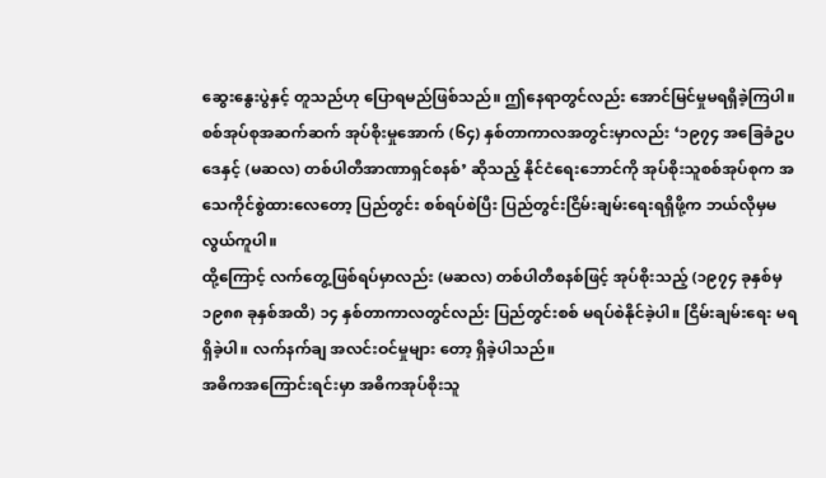ဆွေးနွေးပွဲနှင့် တူသည်ဟု ပြောရမည်ဖြစ်သည်။ ဤနေရာတွင်လည်း အောင်မြင်မှုမရရှိခဲ့ကြပါ။
စစ်အုပ်စုအဆက်ဆက် အုပ်စိုးမှုအောက် (၆၄) နှစ်တာကာလအတွင်းမှာလည်း ‘၁၉၇၄ အခြေခံဥပဒေနှင့် (မဆလ) တစ်ပါတီအာဏာရှင်စနစ်’ ဆိုသည့် နိုင်ငံရေးဘောင်ကို အုပ်စိုးသူစစ်အုပ်စုက အသေကိုင်စွဲထားလေတော့ ပြည်တွင်း စစ်ရပ်စဲပြီး ပြည်တွင်းငြိမ်းချမ်းရေးရရှိဖို့က ဘယ်လိုမှမလွယ်ကူပါ။
ထို့ကြောင့် လက်တွေ့ဖြစ်ရပ်မှာလည်း (မဆလ) တစ်ပါတီစနစ်ဖြင့် အုပ်စိုးသည့် (၁၉၇၄ ခုနှစ်မှ ၁၉၈၈ ခုနှစ်အထိ) ၁၄ နှစ်တာကာလတွင်လည်း ပြည်တွင်းစစ် မရပ်စဲနိုင်ခဲ့ပါ။ ငြိမ်းချမ်းရေး မရရှိခဲ့ပါ။ လက်နက်ချ အလင်းဝင်မှုများ တော့ ရှိခဲ့ပါသည်။
အဓိကအကြောင်းရင်းမှာ အဓိကအုပ်စိုးသူ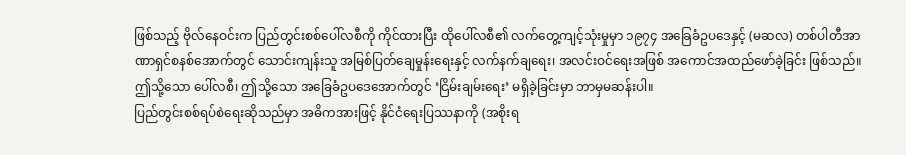ဖြစ်သည့် ဗိုလ်နေဝင်းက ပြည်တွင်းစစ်ပေါ်လစီကို ကိုင်ထားပြီး ထိုပေါ်လစီ၏ လက်တွေ့ကျင့်သုံးမှုမှာ ၁၉၇၄ အခြေခံဥပဒေနှင့် (မဆလ) တစ်ပါတီအာဏာရှင်စနစ်အောက်တွင် သောင်းကျန်းသူ အမြစ်ပြတ်ချေမှုန်းရေးနှင့် လက်နက်ချရေး၊ အလင်းဝင်ရေးအဖြစ် အကောင်အထည်ဖော်ခဲ့ခြင်း ဖြစ်သည်။
ဤသို့သော ပေါ်လစီ၊ ဤသို့သော အခြေခံဥပဒေအောက်တွင် ‘ငြိမ်းချမ်းရေး’ မရှိခဲ့ခြင်းမှာ ဘာမှမဆန်းပါ။
ပြည်တွင်းစစ်ရပ်စဲရေးဆိုသည်မှာ အဓိကအားဖြင့် နိုင်ငံရေးပြဿနာကို (အစိုးရ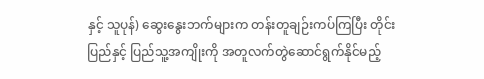နှင့် သူပုန်) ဆွေးနွေးဘက်များက တန်းတူချဉ်းကပ်ကြပြီး တိုင်းပြည်နှင့် ပြည်သူ့အကျိုးကို အတူလက်တွဲဆောင်ရွက်နိုင်မည့်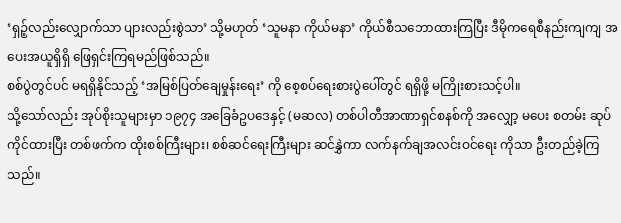‘ရှဉ့်လည်းလျှောက်သာ ပျားလည်းစွဲသာ’ သို့မဟုတ် ‘သူမနာ ကိုယ်မနာ’ ကိုယ်စီသဘောထားကြပြီး ဒီမိုကရေစီနည်းကျကျ အပေးအယူရှိရှိ ဖြေရှင်းကြရမည်ဖြစ်သည်။
စစ်ပွဲတွင်ပင် မရရှိနိုင်သည့် ‘အမြစ်ပြတ်ချေမှုန်းရေး’ ကို စေ့စပ်ရေးစားပွဲပေါ်တွင် ရရှိဖို့ မကြိုးစားသင့်ပါ။
သို့သော်လည်း အုပ်စိုးသူများမှာ ၁၉၇၄ အခြေခံဥပဒေနှင့် (မဆလ) တစ်ပါတီအာဏာရှင်စနစ်ကို အလျှော့ မပေး စတမ်း ဆုပ်ကိုင်ထားပြီး တစ်ဖက်က ထိုးစစ်ကြီးများ၊ စစ်ဆင်ရေးကြီးများ ဆင်နွှဲကာ လက်နက်ချအလင်းဝင်ရေး ကိုသာ ဦးတည်ခဲ့ကြသည်။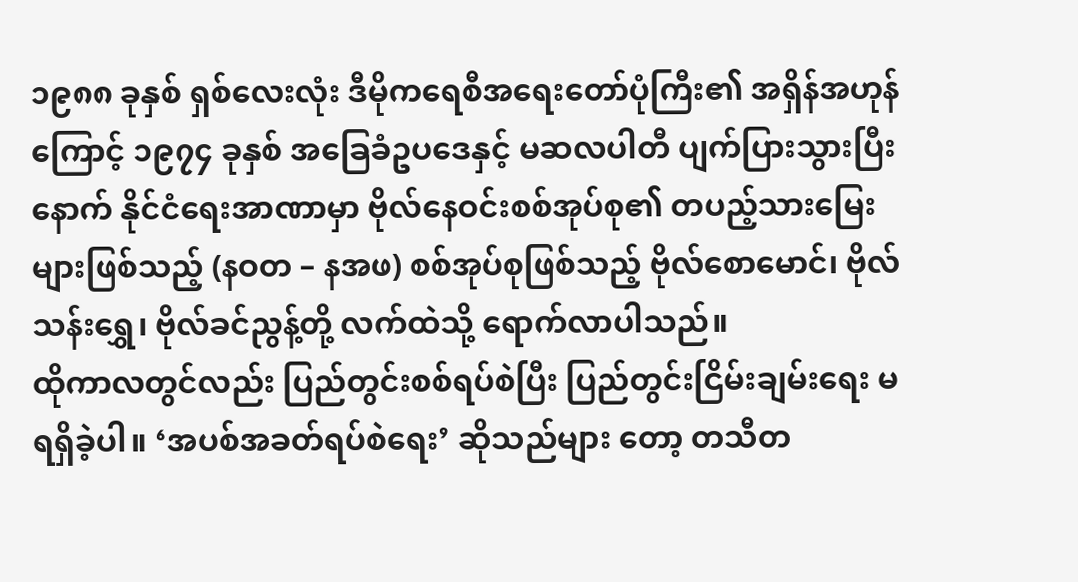၁၉၈၈ ခုနှစ် ရှစ်လေးလုံး ဒီမိုကရေစီအရေးတော်ပုံကြီး၏ အရှိန်အဟုန်ကြောင့် ၁၉၇၄ ခုနှစ် အခြေခံဥပဒေနှင့် မဆလပါတီ ပျက်ပြားသွားပြီးနောက် နိုင်ငံရေးအာဏာမှာ ဗိုလ်နေဝင်းစစ်အုပ်စု၏ တပည့်သားမြေးများဖြစ်သည့် (နဝတ – နအဖ) စစ်အုပ်စုဖြစ်သည့် ဗိုလ်စောမောင်၊ ဗိုလ်သန်းရွှေ၊ ဗိုလ်ခင်ညွန့်တို့ လက်ထဲသို့ ရောက်လာပါသည်။
ထိုကာလတွင်လည်း ပြည်တွင်းစစ်ရပ်စဲပြီး ပြည်တွင်းငြိမ်းချမ်းရေး မရရှိခဲ့ပါ။ ‘အပစ်အခတ်ရပ်စဲရေး’ ဆိုသည်များ တော့ တသီတ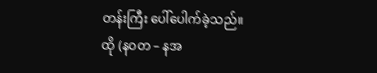တန်းကြီး ပေါ်ပေါက်ခဲ့သည်။
ထို (နဝတ – နအ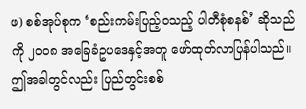ဖ) စစ်အုပ်စုက ‘စည်းကမ်းပြည့်ဝသည့် ပါတီစုံစနစ်’ ဆိုသည်ကို ၂၀၀၈ အခြေခံဥပဒေနှင့်အတူ ဖော်ထုတ်လာပြန်ပါသည်။ ဤအခါတွင်လည်း ပြည်တွင်းစစ်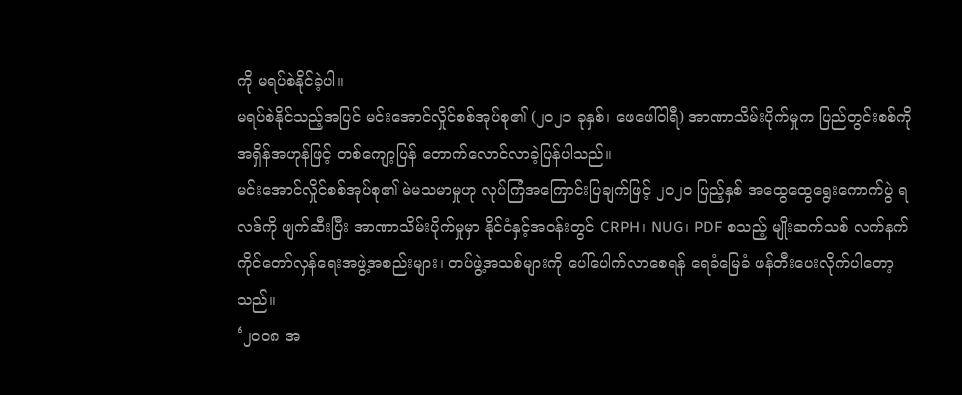ကို မရပ်စဲနိုင်ခဲ့ပါ။
မရပ်စဲနိုင်သည့်အပြင် မင်းအောင်လှိုင်စစ်အုပ်စု၏ (၂၀၂၁ ခုနှစ်၊ ဖေဖေါ်ဝါရီ) အာဏာသိမ်းပိုက်မှုက ပြည်တွင်းစစ်ကို အရှိန်အဟုန်ဖြင့် တစ်ကျော့ပြန် တောက်လောင်လာခဲ့ပြန်ပါသည်။
မင်းအောင်လှိုင်စစ်အုပ်စု၏ မဲမသမာမှုဟု လုပ်ကြံအကြောင်းပြချက်ဖြင့် ၂၀၂၀ ပြည့်နှစ် အထွေထွေရွေးကောက်ပွဲ ရလဒ်ကို ဖျက်ဆီးပြီး အာဏာသိမ်းပိုက်မှုမှာ နိုင်ငံနှင့်အဝန်းတွင် CRPH၊ NUG၊ PDF စသည့် မျိုးဆက်သစ် လက်နက် ကိုင်တော်လှန်ရေးအဖွဲ့အစည်းများ၊ တပ်ဖွဲ့အသစ်များကို ပေါ်ပေါက်လာစေရန် ရေခံမြေခံ ဖန်တီးပေးလိုက်ပါတော့ သည်။
‘၂၀၀၈ အ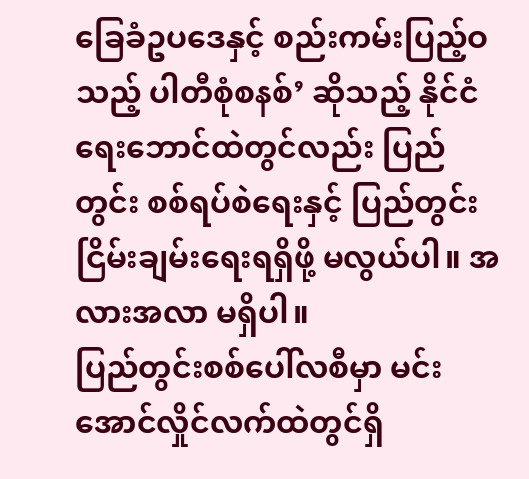ခြေခံဥပဒေနှင့် စည်းကမ်းပြည့်ဝသည့် ပါတီစုံစနစ်’ ဆိုသည့် နိုင်ငံရေးဘောင်ထဲတွင်လည်း ပြည်တွင်း စစ်ရပ်စဲရေးနှင့် ပြည်တွင်းငြိမ်းချမ်းရေးရရှိဖို့ မလွယ်ပါ။ အလားအလာ မရှိပါ။
ပြည်တွင်းစစ်ပေါ်လစီမှာ မင်းအောင်လှိုင်လက်ထဲတွင်ရှိ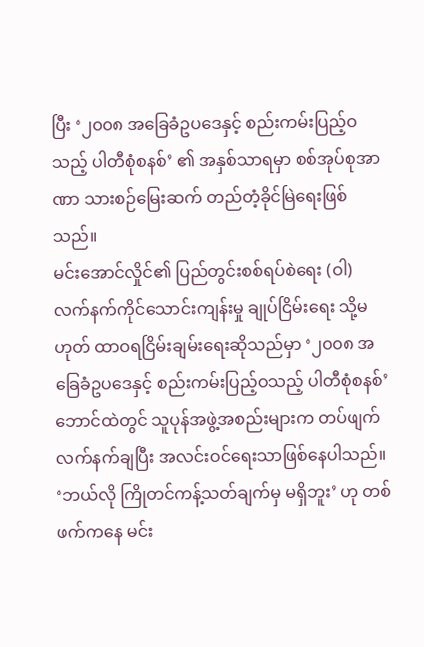ပြီး ‘၂၀၀၈ အခြေခံဥပဒေနှင့် စည်းကမ်းပြည့်ဝသည့် ပါတီစုံစနစ်’ ၏ အနှစ်သာရမှာ စစ်အုပ်စုအာဏာ သားစဉ်မြေးဆက် တည်တံ့ခိုင်မြဲရေးဖြစ်သည်။
မင်းအောင်လှိုင်၏ ပြည်တွင်းစစ်ရပ်စဲရေး (ဝါ) လက်နက်ကိုင်သောင်းကျန်းမှု ချုပ်ငြိမ်းရေး သို့မဟုတ် ထာဝရငြိမ်းချမ်းရေးဆိုသည်မှာ ‘၂၀၀၈ အခြေခံဥပဒေနှင့် စည်းကမ်းပြည့်ဝသည့် ပါတီစုံစနစ်’ ဘောင်ထဲတွင် သူပုန်အဖွဲ့အစည်းများက တပ်ဖျက်လက်နက်ချပြီး အလင်းဝင်ရေးသာဖြစ်နေပါသည်။
‘ဘယ်လို ကြိုတင်ကန့်သတ်ချက်မှ မရှိဘူး’ ဟု တစ်ဖက်ကနေ မင်း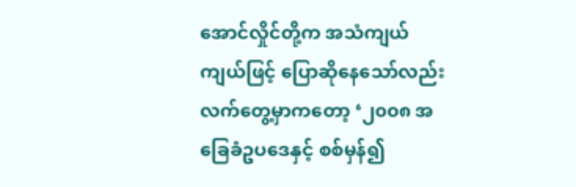အောင်လှိုင်တို့က အသံကျယ်ကျယ်ဖြင့် ပြောဆိုနေသော်လည်း လက်တွေ့မှာကတော့ ‘၂၀၀၈ အခြေခံဥပဒေနှင့် စစ်မှန်၍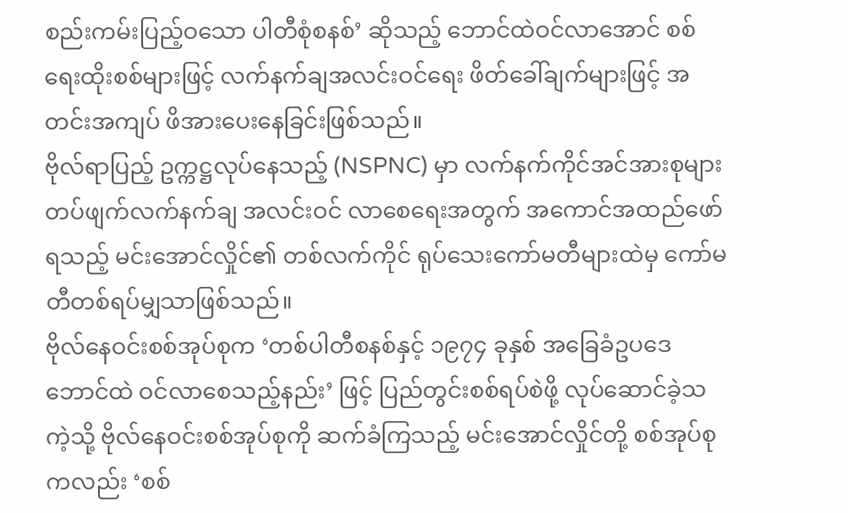စည်းကမ်းပြည့်ဝသော ပါတီစုံစနစ်’ ဆိုသည့် ဘောင်ထဲဝင်လာအောင် စစ်ရေးထိုးစစ်များဖြင့် လက်နက်ချအလင်းဝင်ရေး ဖိတ်ခေါ်ချက်များဖြင့် အတင်းအကျပ် ဖိအားပေးနေခြင်းဖြစ်သည်။
ဗိုလ်ရာပြည့် ဥက္ကဋ္ဌလုပ်နေသည့် (NSPNC) မှာ လက်နက်ကိုင်အင်အားစုများ တပ်ဖျက်လက်နက်ချ အလင်းဝင် လာစေရေးအတွက် အကောင်အထည်ဖော်ရသည့် မင်းအောင်လှိုင်၏ တစ်လက်ကိုင် ရုပ်သေးကော်မတီများထဲမှ ကော်မတီတစ်ရပ်မျှသာဖြစ်သည်။
ဗိုလ်နေဝင်းစစ်အုပ်စုက ‘တစ်ပါတီစနစ်နှင့် ၁၉၇၄ ခုနှစ် အခြေခံဥပဒေဘောင်ထဲ ဝင်လာစေသည့်နည်း’ ဖြင့် ပြည်တွင်းစစ်ရပ်စဲဖို့ လုပ်ဆောင်ခဲ့သကဲ့သို့ ဗိုလ်နေဝင်းစစ်အုပ်စုကို ဆက်ခံကြသည့် မင်းအောင်လှိုင်တို့ စစ်အုပ်စု ကလည်း ‘စစ်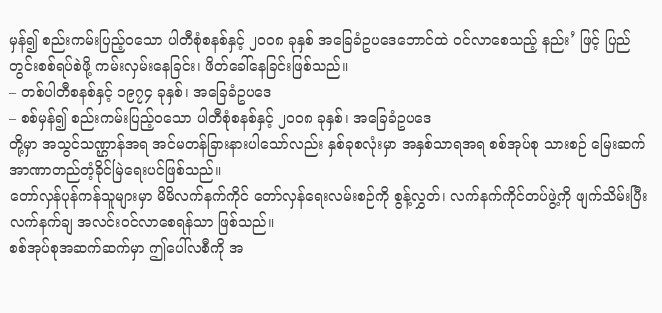မှန်၍ စည်းကမ်းပြည့်ဝသော ပါတီစုံစနစ်နှင့် ၂၀၀၈ ခုနှစ် အခြေခံဥပဒေဘောင်ထဲ ဝင်လာစေသည့် နည်း’ ဖြင့် ပြည်တွင်းစစ်ရပ်စဲဖို့ ကမ်းလှမ်းနေခြင်း၊ ဖိတ်ခေါ်နေခြင်းဖြစ်သည်။
– တစ်ပါတီစနစ်နှင့် ၁၉၇၄ ခုနှစ်၊ အခြေခံဥပဒေ
– စစ်မှန်၍ စည်းကမ်းပြည့်ဝသော ပါတီစုံစနစ်နှင့် ၂၀၀၈ ခုနှစ်၊ အခြေခံဥပဒေ
တို့မှာ အသွင်သဏ္ဌာန်အရ အင်မတန်ခြားနားပါသော်လည်း နှစ်ခုစလုံးမှာ အနှစ်သာရအရ စစ်အုပ်စု သားစဉ် မြေးဆက် အာဏာတည်တံ့ခိုင်မြဲရေးပင်ဖြစ်သည်။
တော်လှန်ပုန်ကန်သူများမှာ မိမိလက်နက်ကိုင် တော်လှန်ရေးလမ်းစဉ်ကို စွန့်လွှတ်၊ လက်နက်ကိုင်တပ်ဖွဲ့ကို ဖျက်သိမ်းပြီး လက်နက်ချ အလင်းဝင်လာစေရန်သာ ဖြစ်သည်။
စစ်အုပ်စုအဆက်ဆက်မှာ ဤပေါ်လစီကို အ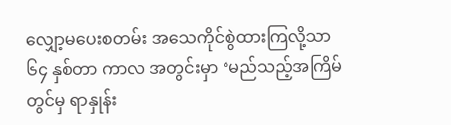လျှော့မပေးစတမ်း အသေကိုင်စွဲထားကြလို့သာ ၆၄ နှစ်တာ ကာလ အတွင်းမှာ ‘မည်သည့်အကြိမ်တွင်မှ ရာနှုန်း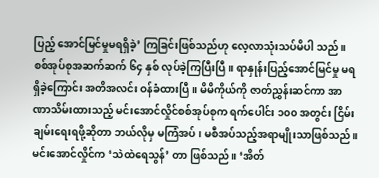ပြည့် အောင်မြင်မှုမရရှိခဲ့’ ကြခြင်းဖြစ်သည်ဟု လေ့လာသုံးသပ်မိပါ သည်။
စစ်အုပ်စုအဆက်ဆက် ၆၄ နှစ် လုပ်ခဲ့ကြပြီးပြီ။ ရာနှုန်းပြည့်အောင်မြင်မှု မရရှိခဲ့ကြောင်း အတိအလင်း ဝန်ခံထားပြီ။ မိမိကိုယ်ကို ဇာတ်ညွှန်းဆင်ကာ အာဏာသိမ်းထားသည့် မင်းအောင်လှိုင်စစ်အုပ်စုက ရက်ပေါင်း ၁၀၀ အတွင်း ငြိမ်းချမ်းရေးရဖို့ဆိုတာ ဘယ်လိုမှ မကြံအပ်၊ မစီအပ်သည့်အရာမျိုးသာဖြစ်သည်။
မင်းအောင်လှိုင်က ‘သဲထဲရေသွန်’ တာ ဖြစ်သည်။ ‘အိတ်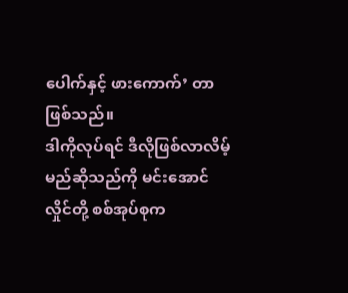ပေါက်နှင့် ဖားကောက်’ တာ ဖြစ်သည်။
ဒါကိုလုပ်ရင် ဒီလိုဖြစ်လာလိမ့်မည်ဆိုသည်ကို မင်းအောင်လှိုင်တို့ စစ်အုပ်စုက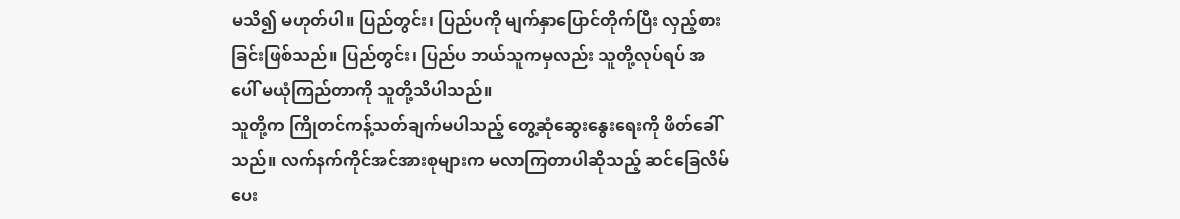မသိ၍ မဟုတ်ပါ။ ပြည်တွင်း၊ ပြည်ပကို မျက်နှာပြောင်တိုက်ပြီး လှည့်စားခြင်းဖြစ်သည်။ ပြည်တွင်း၊ ပြည်ပ ဘယ်သူကမှလည်း သူတို့လုပ်ရပ် အပေါ် မယုံကြည်တာကို သူတို့သိပါသည်။
သူတို့က ကြိုတင်ကန့်သတ်ချက်မပါသည့် တွေ့ဆုံဆွေးနွေးရေးကို ဖိတ်ခေါ်သည်။ လက်နက်ကိုင်အင်အားစုများက မလာကြတာပါဆိုသည့် ဆင်ခြေလိမ်ပေး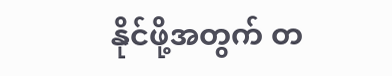နိုင်ဖို့အတွက် တ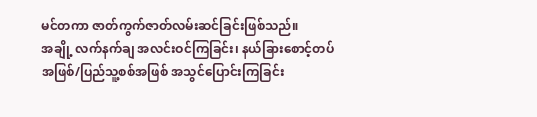မင်တကာ ဇာတ်ကွက်ဇာတ်လမ်းဆင်ခြင်းဖြစ်သည်။
အချို့ လက်နက်ချ အလင်းဝင်ကြခြင်း၊ နယ်ခြားစောင့်တပ်အဖြစ်/ပြည်သူ့စစ်အဖြစ် အသွင်ပြောင်းကြခြင်း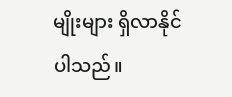မျိုးများ ရှိလာနိုင်ပါသည်။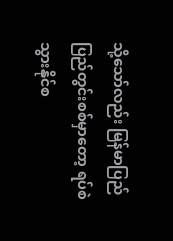သို့သော်လည်း မြန်မာပြည် ပြည်တွင်းစစ်မှာတော့ ရပ်စဲသွားနိုင်စ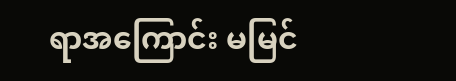ရာအကြောင်း မမြင်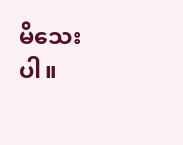မိသေးပါ။